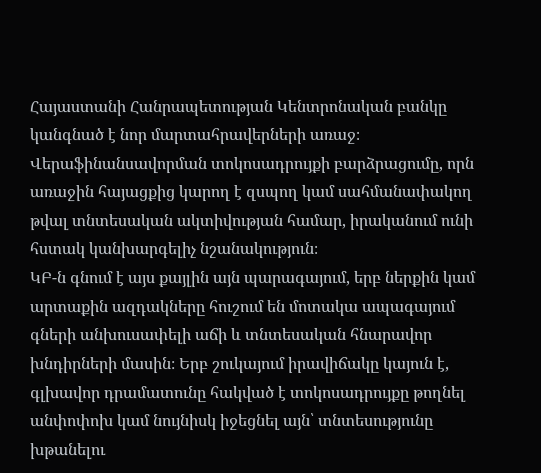Հայաստանի Հանրապետության Կենտրոնական բանկը կանգնած է նոր մարտահրավերների առաջ։ Վերաֆինանսավորման տոկոսադրույքի բարձրացումը, որն առաջին հայացքից կարող է զսպող կամ սահմանափակող թվալ տնտեսական ակտիվության համար, իրականում ունի հստակ կանխարգելիչ նշանակություն։
ԿԲ-ն գնում է այս քայլին այն պարագայում, երբ ներքին կամ արտաքին ազդակները հուշում են մոտակա ապագայում գների անխուսափելի աճի և տնտեսական հնարավոր խնդիրների մասին։ Երբ շուկայում իրավիճակը կայուն է, գլխավոր դրամատունը հակված է տոկոսադրույքը թողնել անփոփոխ կամ նույնիսկ իջեցնել այն՝ տնտեսությունը խթանելու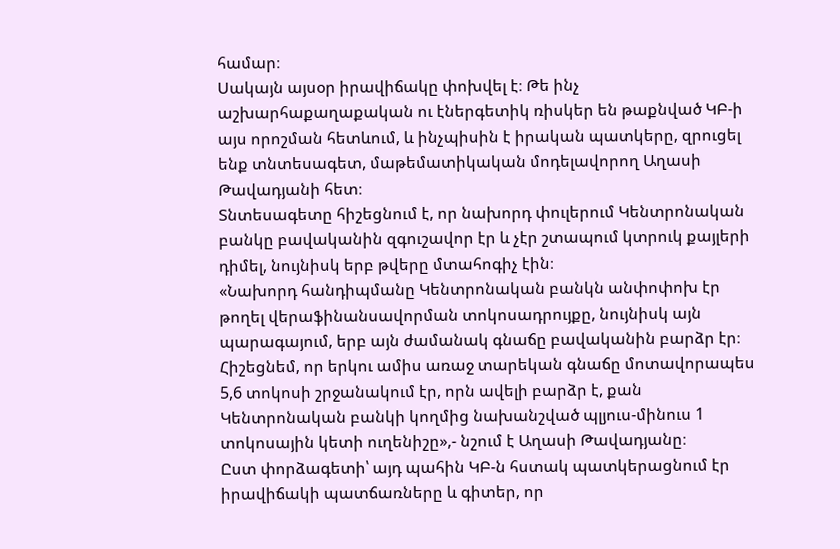համար։
Սակայն այսօր իրավիճակը փոխվել է։ Թե ինչ աշխարհաքաղաքական ու էներգետիկ ռիսկեր են թաքնված ԿԲ-ի այս որոշման հետևում, և ինչպիսին է իրական պատկերը, զրուցել ենք տնտեսագետ, մաթեմատիկական մոդելավորող Աղասի Թավադյանի հետ։
Տնտեսագետը հիշեցնում է, որ նախորդ փուլերում Կենտրոնական բանկը բավականին զգուշավոր էր և չէր շտապում կտրուկ քայլերի դիմել, նույնիսկ երբ թվերը մտահոգիչ էին։
«Նախորդ հանդիպմանը Կենտրոնական բանկն անփոփոխ էր թողել վերաֆինանսավորման տոկոսադրույքը, նույնիսկ այն պարագայում, երբ այն ժամանակ գնաճը բավականին բարձր էր։ Հիշեցնեմ, որ երկու ամիս առաջ տարեկան գնաճը մոտավորապես 5,6 տոկոսի շրջանակում էր, որն ավելի բարձր է, քան Կենտրոնական բանկի կողմից նախանշված պլյուս-մինուս 1 տոկոսային կետի ուղենիշը»,- նշում է Աղասի Թավադյանը։
Ըստ փորձագետի՝ այդ պահին ԿԲ-ն հստակ պատկերացնում էր իրավիճակի պատճառները և գիտեր, որ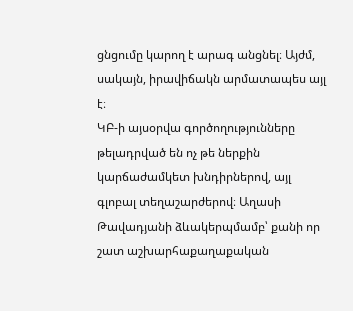ցնցումը կարող է արագ անցնել։ Այժմ, սակայն, իրավիճակն արմատապես այլ է։
ԿԲ-ի այսօրվա գործողությունները թելադրված են ոչ թե ներքին կարճաժամկետ խնդիրներով, այլ գլոբալ տեղաշարժերով։ Աղասի Թավադյանի ձևակերպմամբ՝ քանի որ շատ աշխարհաքաղաքական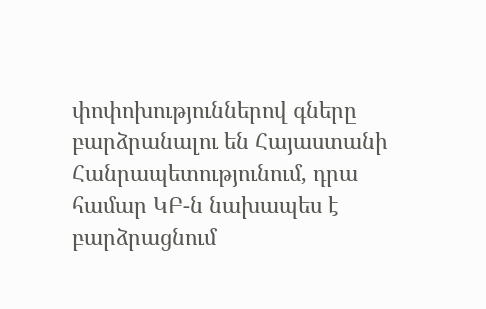փոփոխություններով գները բարձրանալու են Հայաստանի Հանրապետությունում, դրա համար ԿԲ-ն նախապես է բարձրացնում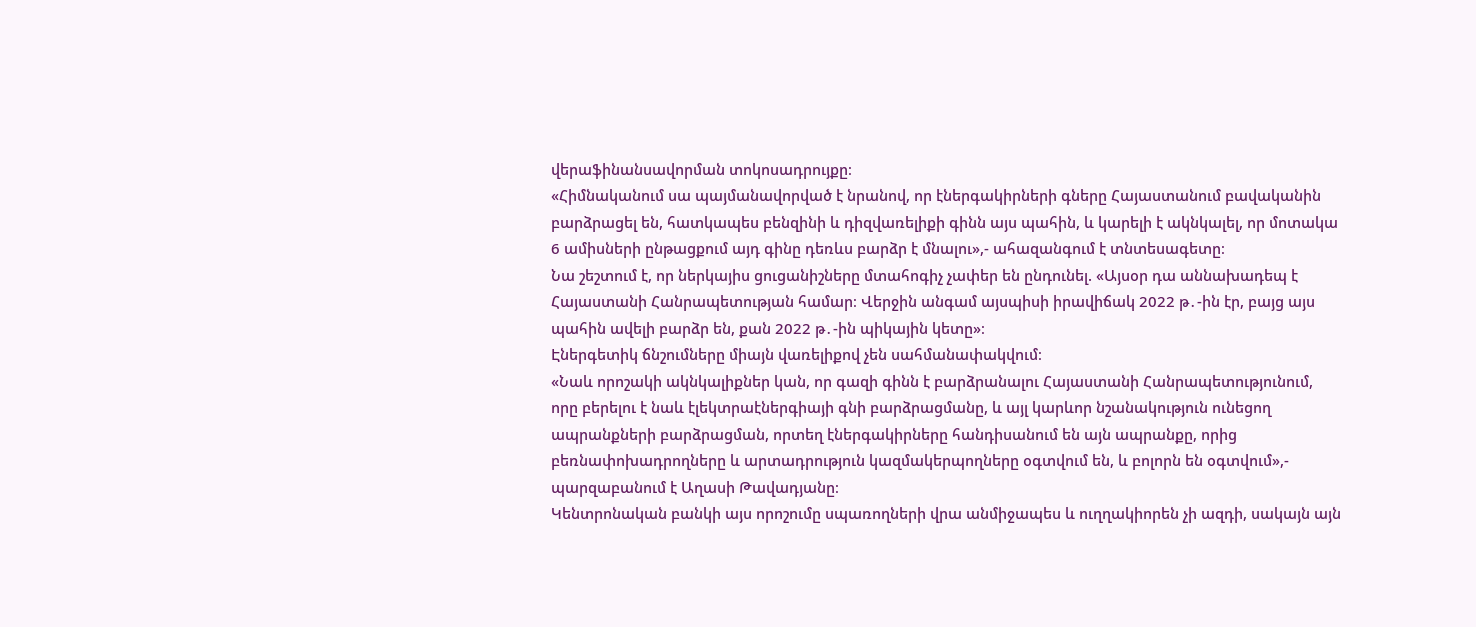վերաֆինանսավորման տոկոսադրույքը։
«Հիմնականում սա պայմանավորված է նրանով, որ էներգակիրների գները Հայաստանում բավականին բարձրացել են, հատկապես բենզինի և դիզվառելիքի գինն այս պահին, և կարելի է ակնկալել, որ մոտակա 6 ամիսների ընթացքում այդ գինը դեռևս բարձր է մնալու»,- ահազանգում է տնտեսագետը։
Նա շեշտում է, որ ներկայիս ցուցանիշները մտահոգիչ չափեր են ընդունել. «Այսօր դա աննախադեպ է Հայաստանի Հանրապետության համար։ Վերջին անգամ այսպիսի իրավիճակ 2022 թ․-ին էր, բայց այս պահին ավելի բարձր են, քան 2022 թ․-ին պիկային կետը»։
Էներգետիկ ճնշումները միայն վառելիքով չեն սահմանափակվում։
«Նաև որոշակի ակնկալիքներ կան, որ գազի գինն է բարձրանալու Հայաստանի Հանրապետությունում, որը բերելու է նաև էլեկտրաէներգիայի գնի բարձրացմանը, և այլ կարևոր նշանակություն ունեցող ապրանքների բարձրացման, որտեղ էներգակիրները հանդիսանում են այն ապրանքը, որից բեռնափոխադրողները և արտադրություն կազմակերպողները օգտվում են, և բոլորն են օգտվում»,- պարզաբանում է Աղասի Թավադյանը։
Կենտրոնական բանկի այս որոշումը սպառողների վրա անմիջապես և ուղղակիորեն չի ազդի, սակայն այն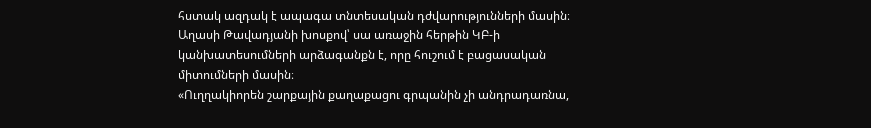հստակ ազդակ է ապագա տնտեսական դժվարությունների մասին։ Աղասի Թավադյանի խոսքով՝ սա առաջին հերթին ԿԲ-ի կանխատեսումների արձագանքն է, որը հուշում է բացասական միտումների մասին։
«Ուղղակիորեն շարքային քաղաքացու գրպանին չի անդրադառնա,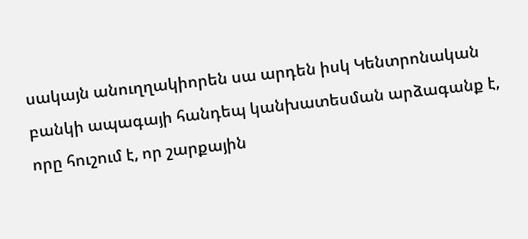սակայն անուղղակիորեն սա արդեն իսկ Կենտրոնական բանկի ապագայի հանդեպ կանխատեսման արձագանք է, որը հուշում է, որ շարքային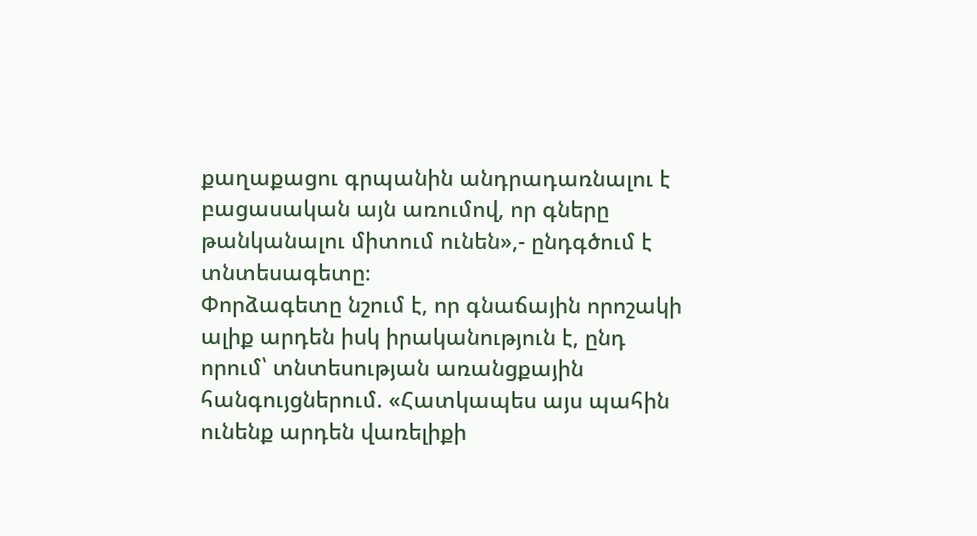քաղաքացու գրպանին անդրադառնալու է բացասական այն առումով, որ գները թանկանալու միտում ունեն»,- ընդգծում է տնտեսագետը։
Փորձագետը նշում է, որ գնաճային որոշակի ալիք արդեն իսկ իրականություն է, ընդ որում՝ տնտեսության առանցքային հանգույցներում. «Հատկապես այս պահին ունենք արդեն վառելիքի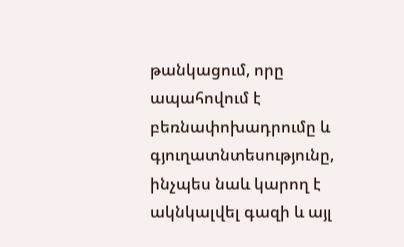թանկացում, որը ապահովում է բեռնափոխադրումը և գյուղատնտեսությունը, ինչպես նաև կարող է ակնկալվել գազի և այլ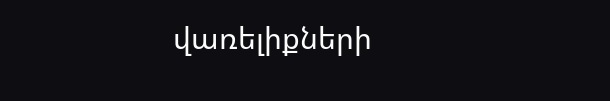վառելիքների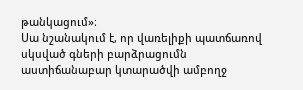թանկացում»։
Սա նշանակում է, որ վառելիքի պատճառով սկսված գների բարձրացումն աստիճանաբար կտարածվի ամբողջ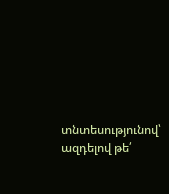տնտեսությունով՝ ազդելով թե՛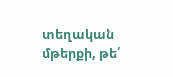տեղական մթերքի, թե՛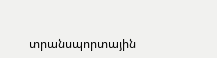տրանսպորտային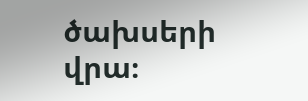ծախսերի վրա։